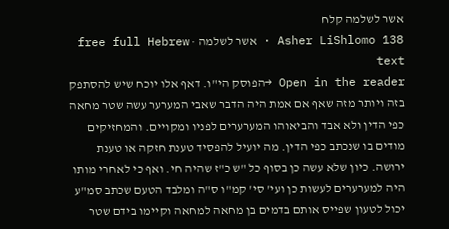אשר לשלמה קלח
Asher LiShlomo 138 · אשר לשלמה · free full Hebrew text
Open in the reader →הפוסק הי"ו. דאף אלו יוכח שיש להסתפק בזה ויותר מזה שאף אם אמת היה הדבר שאבי המערער עשה שטר מחאה כפי הדין ולא אבד והביאוהו המערערים לפניו ומקויים. והמחזיקים מודים בו שנכתב כפי הדין. מה יועיל להפסיד טענת חזקה או טענת ירושה. כיון שלא עשה כן בסוף כל "ש כ"ז שהיה חי. ואף כי לאחרי מותו היה למערערים לעשות כן ועי' סי' קמ"ו ס"ה ומלבד הטעם שכתב סמ"ע יכול לטעון שפייס אותם בדמים בן מחאה למחאה וקיימו בידם שטר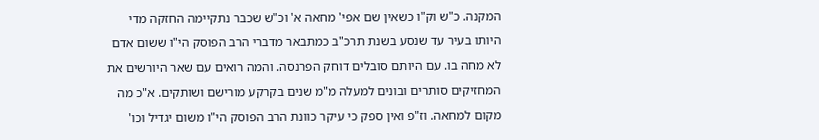המקנה. כ"ש וק"ו כשאין שם אפי' מחאה א' וכ"ש שכבר נתקיימה החזקה מדי היותו בעיר עד שנסע בשנת תרכ"ב כמתבאר מדברי הרב הפוסק הי"ו ששום אדם לא מחה בו. עם היותם סובלים דוחק הפרנסה. והמה רואים עם שאר היורשים את המחזיקים סותרים ובונים למעלה מ"מ שנים בקרקע מורישם ושותקים. א"כ מה מקום למחאה. וז"פ ואין ספק כי עיקר כוונת הרב הפוסק הי"ו משום יגדיל וכו'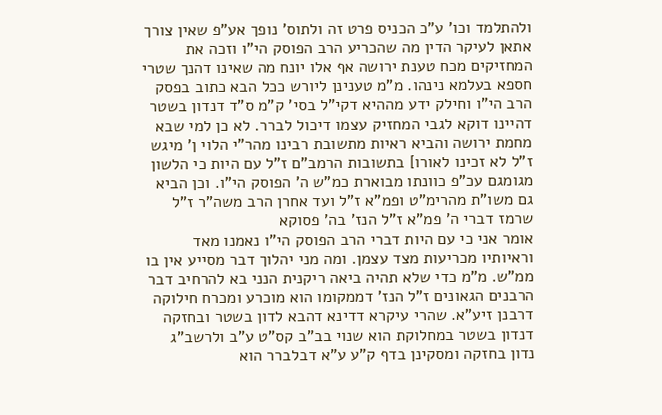ולהתלמד וכו' ע"כ הכניס פרט זה ולתוס' נופך אע"פ שאין צורך
אתאן לעיקר הדין מה שהכריע הרב הפוסק הי"ו וזכה את המחזיקים מכח טענת ירושה אף אלו יונח מה שאינו דהנך שטרי חספא בעלמא נינהו. מ"מ טענינן ליורש ככל הבא כתוב בפסק הרב הי"ו וחילק ידע מההיא דקי"ל בסי' ק"מ ס"ד דנדון בשטר דהיינו דוקא לגבי המחזיק עצמו דיכול לברר. לא כן למי שבא מחמת ירושה והביא ראיות מתשובת רבינו מהר"י הלוי ן' מיגש ז"ל לא זכינו לאורו] בתשובות הרמב"ם ז"ל עם היות כי הלשון מגומגם עכ"פ כוונתו מבוארת כמ"ש ה' הפוסק הי"ו. וכן הביא גם משו"ת מהרימ"ט ופמ"א ז"ל ועד אחרן הרב משה"ר ז"ל שרמז דברי ה' פמ"א ז"ל הנז' בה' פסוקא
אומר אני כי עם היות דברי הרב הפוסק הי"ו נאמנו מאד וראיותיו מכריעות מצד עצמן. ומה מני יהלוך דבר מסייע אין בו ממ"ש. מ"מ כדי שלא תהיה ביאה ריקנית הנני בא להרחיב דבר הרבנים הגאונים ז"ל הנז' דממקומו הוא מוכרע ומכרח חילוקה דרבנן זיע"א. שהרי עיקרא דדינא דהבא לדון בשטר ובחזקה דנדון בשטר במחלוקת הוא שנוי בב"ב קס"ט ע"ב ולרשב"ג נדון בחזקה ומסקינן בדף ק"ע ע"א דבלברר הוא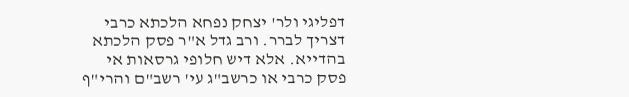דפליגי ולר' יצחק נפחא הלכתא כרבי דצריך לברר. ורב גדל א"ר פסק הלכתא בהדייא. אלא דיש חלופי גרסאות אי פסק כרבי או כרשב"ג עי' רשב"ם והרי"ף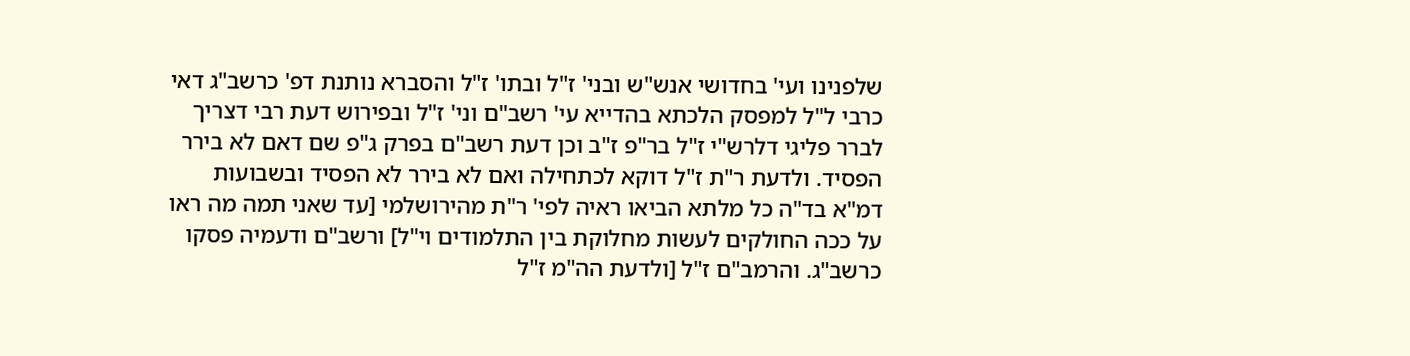שלפנינו ועי' בחדושי אנש"ש ובני' ז"ל ובתו' ז"ל והסברא נותנת דפ' כרשב"ג דאי כרבי ל"ל למפסק הלכתא בהדייא עי' רשב"ם וני' ז"ל ובפירוש דעת רבי דצריך לברר פליגי דלרש"י ז"ל בר"פ ז"ב וכן דעת רשב"ם בפרק ג"פ שם דאם לא בירר הפסיד. ולדעת ר"ת ז"ל דוקא לכתחילה ואם לא בירר לא הפסיד ובשבועות דמ"א בד"ה כל מלתא הביאו ראיה לפי' ר"ת מהירושלמי [עד שאני תמה מה ראו על ככה החולקים לעשות מחלוקת בין התלמודים וי"ל] ורשב"ם ודעמיה פסקו כרשב"ג. והרמב"ם ז"ל [ולדעת הה"מ ז"ל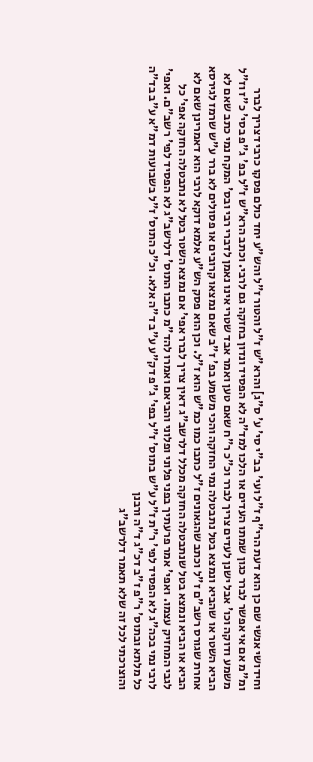וחידושי אנשי שם כן הוא דעת הרי"ף ז"ל ועי' בב"י סי' ע' ס"ג] והרא"ש ז"ל והטור ז"ל והש"ע יחד כולם פסקו כרבי דצריך לברר ומ"מ אם אי אפשר לברר כגון שמתו העדים או הלכו למד"ה לא הפסיד ונדון בחזקה גם לרבי. וכתב הרא"ש ז"ל בפ' ג"פ בסי' כ"ז וז"ל משמע ודוקה וכו' אבל ישנן לעדים צריך לברר וכ"כ ר"ח שאם טען ואמר אבד שטרי אינו נאמן לדברי רבי ובס' המקח נמי כתב שאם לא הביא השטר או שהביא ונמצא בטל נתבטלה נמי החזקה והכי משמע בפ' ז"ב שאם נמצאו קרובים או פסולים לא ברר ע"ש שרמז לגירסא אחרת שגורס רשב"ם ז"ל וכתב שהגאונים ז"ל כתבו כמו כמ"ש הוא ז"ל. וכן הוא פסק הש"ע אלמא דוקא לרבי הוא דאמרינן שאם לא הביא או הביא ונמצא בטל שנתבטלה החזקה מכלל דלרשב"ג דאין צריך לברר אפי' אם נמצא השטר בטל לא נתבטלה החזקה אפי' כל לגבי המחזיק עצמו. ואפי' אמר פרעתיך בפני פלוני ופלוני והביאם ואמרו להד"מ כתבו התוס' דלרשב"ג לא הפסיד לפי' רשב"ם. ואפי' לרבי נמי בכה"ג לא הפסיד לפי' ר"ת ז"ל ע"ש בתוס' ז"ל בפי' ג"פ דק"ע ע"ב ד"ה אלא. וכ"כ התוס' ז"ל בשבועות דמ"א ע"ב בד"ה כל מלתא ובתוס' ר"פ ז"ב דכ"ג ד"ה ורבנן
והוצרכתי לכל זה שלא תאמר דלרשב"ג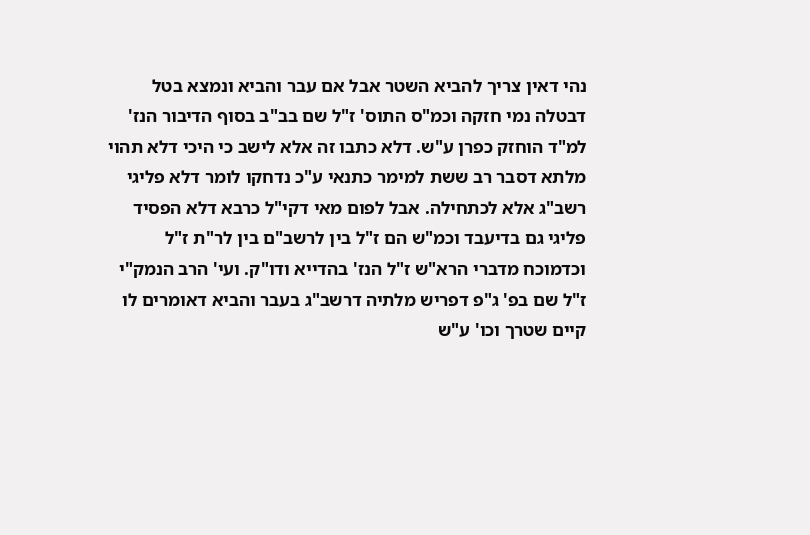נהי דאין צריך להביא השטר אבל אם עבר והביא ונמצא בטל דבטלה נמי חזקה וכמ"ס התוס' ז"ל שם בב"ב בסוף הדיבור הנז' למ"ד הוחזק כפרן ע"ש. דלא כתבו זה אלא לישב כי היכי דלא תהוי מלתא דסבר רב ששת למימר כתנאי ע"כ נדחקו לומר דלא פליגי רשב"ג אלא לכתחילה. אבל לפום מאי דקי"ל כרבא דלא הפסיד פליגי גם בדיעבד וכמ"ש הם ז"ל בין לרשב"ם בין לר"ת ז"ל וכדמוכח מדברי הרא"ש ז"ל הנז' בהדייא ודו"ק. ועי' הרב הנמק"י ז"ל שם בפ' ג"פ דפריש מלתיה דרשב"ג בעבר והביא דאומרים לו קיים שטרך וכו' ע"ש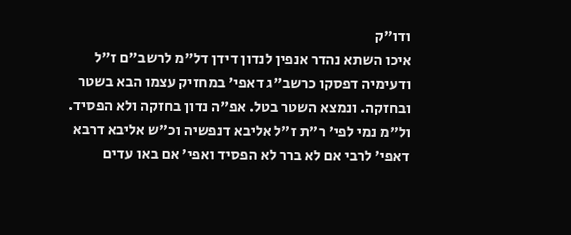ודו"ק
איכו השתא נהדר אנפין לנדון דידן דל"מ לרשב"ם ז"ל ודעימיה דפסקו כרשב"ג דאפי' במחזיק עצמו הבא בשטר ובחזקה. ונמצא השטר בטל. אפ"ה נדון בחזקה ולא הפסיד. ול"מ נמי לפי' ר"ת ז"ל אליבא דנפשיה וכ"ש אליבא דרבא דאפי' לרבי אם לא ברר לא הפסיד ואפי' אם באו עדים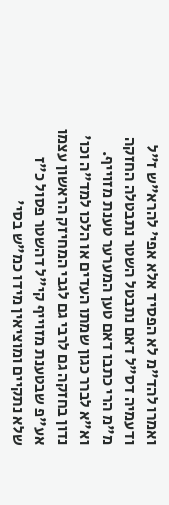ואמרו להד"מ לא הפסיד אלא אפי' להרא"ש ז"ל ודעמיה דס"ל דאם נתבטל השטר נתבטלה החזקה
מ"מ הרי כתבו דאם טען המערער טענת מזוייף. וא"א לברר כגון שמתו העדים או הלכו למד"ה וכו' נדון בחזקה גם לרבי גם לגבי המחיזק הראשון עצמו אע"פ שבטענת מזוייף קי"ל דהשטר פסול כ"ז שלא נתקיים ומוציאין מידו כמ"ש בסי'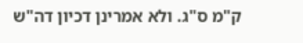ק"מ ס"ג. ולא אמרינן דכיון דה"ש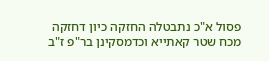פסול א"כ נתבטלה החזקה כיון דחזקה מכח שטר קאתייא וכדמסקינן בר"פ ז"ב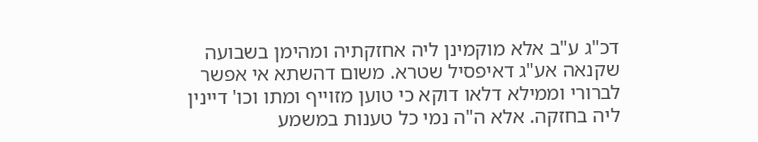דכ"ג ע"ב אלא מוקמינן ליה אחזקתיה ומהימן בשבועה שקנאה אע"ג דאיפסיל שטרא. משום דהשתא אי אפשר לברורי וממילא דלאו דוקא כי טוען מזוייף ומתו וכו' דיינין ליה בחזקה. אלא ה"ה נמי כל טענות במשמע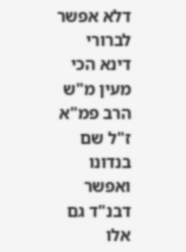דלא אפשר לברורי דינא הכי מעין מ"ש הרב פמ"א ז"ל שם בנדונו
ואפשר דבנ"ד גם אלו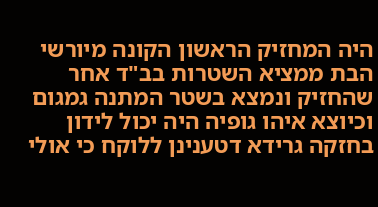היה המחזיק הראשון הקונה מיורשי הבת ממציא השטרות בב"ד אחר שהחזיק ונמצא בשטר המתנה גמגום וכיוצא איהו גופיה היה יכול לידון בחזקה גרידא דטענינן ללוקח כי אולי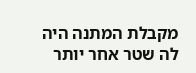מקבלת המתנה היה לה שטר אחר יותר